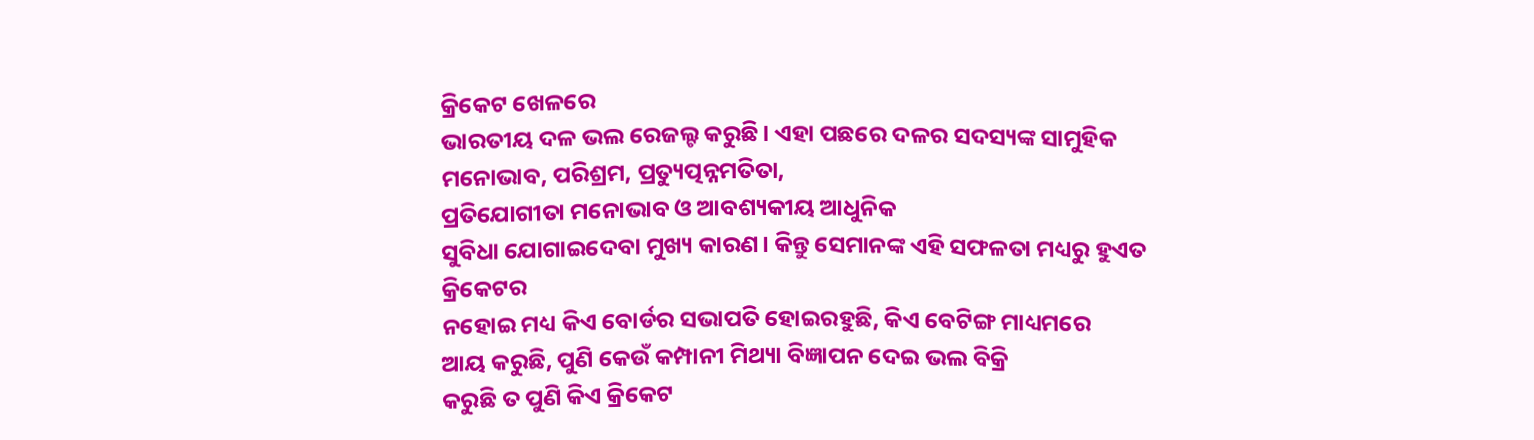କ୍ରିକେଟ ଖେଳରେ
ଭାରତୀୟ ଦଳ ଭଲ ରେଜଲ୍ଟ କରୁଛି। ଏହା ପଛରେ ଦଳର ସଦସ୍ୟଙ୍କ ସାମୁହିକ ମନୋଭାବ, ପରିଶ୍ରମ, ପ୍ରତ୍ୟୁତ୍ପନ୍ନମତିତା,
ପ୍ରତିଯୋଗୀତା ମନୋଭାବ ଓ ଆବଶ୍ୟକୀୟ ଆଧୁନିକ
ସୁବିଧା ଯୋଗାଇଦେବା ମୁଖ୍ୟ କାରଣ। କିନ୍ତୁ ସେମାନଙ୍କ ଏହି ସଫଳତା ମଧ୍ୟରୁ ହୁଏତ କ୍ରିକେଟର
ନହୋଇ ମଧ୍ୟ କିଏ ବୋର୍ଡର ସଭାପତି ହୋଇରହୁଛି, କିଏ ବେଟିଙ୍ଗ ମାଧ୍ୟମରେ
ଆୟ କରୁଛି, ପୁଣି କେଉଁ କମ୍ପାନୀ ମିଥ୍ୟା ବିଜ୍ଞାପନ ଦେଇ ଭଲ ବିକ୍ରି
କରୁଛି ତ ପୁଣି କିଏ କ୍ରିକେଟ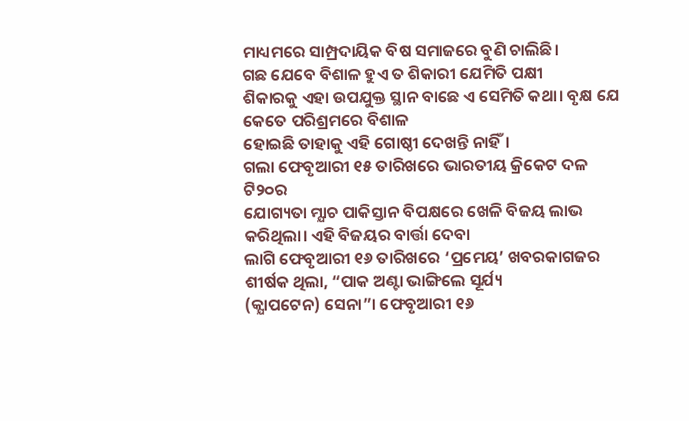ମାଧ୍ୟମରେ ସାମ୍ପ୍ରଦାୟିକ ବିଷ ସମାଜରେ ବୁଣି ଚାଲିଛି।
ଗଛ ଯେବେ ବିଶାଳ ହୁଏ ତ ଶିକାରୀ ଯେମିତି ପକ୍ଷୀ
ଶିକାରକୁ ଏହା ଉପଯୁକ୍ତ ସ୍ଥାନ ବାଛେ ଏ ସେମିତି କଥା। ବୃକ୍ଷ ଯେ କେତେ ପରିଶ୍ରମରେ ବିଶାଳ
ହୋଇଛି ତାହାକୁ ଏହି ଗୋଷ୍ଠୀ ଦେଖନ୍ତି ନାହିଁ।
ଗଲା ଫେବୃଆରୀ ୧୫ ତାରିଖରେ ଭାରତୀୟ କ୍ରିକେଟ ଦଳ ଟି୨୦ର
ଯୋଗ୍ୟତା ମ୍ଯାଚ ପାକିସ୍ତାନ ବିପକ୍ଷରେ ଖେଳି ବିଜୟ ଲାଭ କରିଥିଲା। ଏହି ବିଜୟର ବାର୍ତ୍ତା ଦେବା
ଲାଗି ଫେବୃଆରୀ ୧୬ ତାରିଖରେ ‘ପ୍ରମେୟ’ ଖବରକାଗଜର ଶୀର୍ଷକ ଥିଲା, “ପାକ ଅଣ୍ଟା ଭାଙ୍ଗିଲେ ସୂର୍ଯ୍ୟ
(କ୍ଯାପଟେନ) ସେନା”। ଫେବୃଆରୀ ୧୬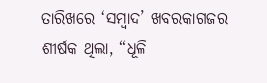ତାରିଖରେ ‘ସମ୍ବାଦ’ ଖବରକାଗଜର ଶୀର୍ଷକ ଥିଲା, “ଧୂଳି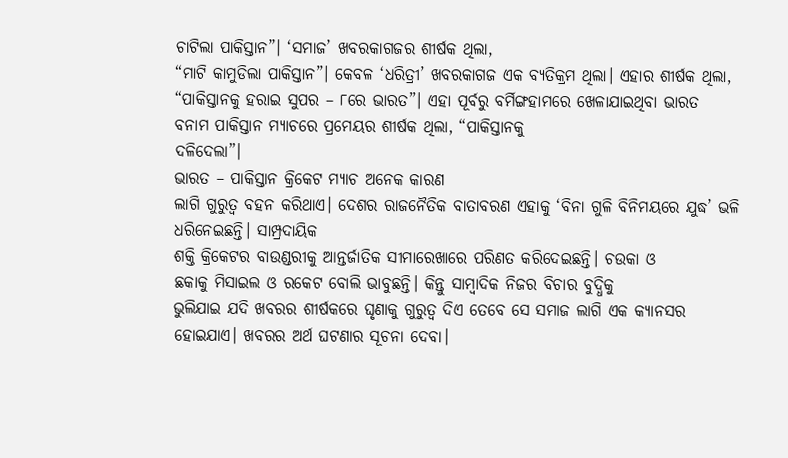ଚାଟିଲା ପାକିସ୍ତାନ”। ‘ସମାଜ’ ଖବରକାଗଜର ଶୀର୍ଷକ ଥିଲା,
“ମାଟି କାମୁଡିଲା ପାକିସ୍ତାନ”। କେବଳ ‘ଧରିତ୍ରୀ’ ଖବରକାଗଜ ଏକ ବ୍ୟତିକ୍ରମ ଥିଲା। ଏହାର ଶୀର୍ଷକ ଥିଲା,
“ପାକିସ୍ତାନକୁ ହରାଇ ସୁପର – ୮ରେ ଭାରତ”। ଏହା ପୂର୍ବରୁ ବର୍ମିଙ୍ଗହାମରେ ଖେଳାଯାଇଥିବା ଭାରତ
ବନାମ ପାକିସ୍ତାନ ମ୍ଯାଚରେ ପ୍ରମେୟର ଶୀର୍ଷକ ଥିଲା, “ପାକିସ୍ତାନକୁ
ଦଳିଦେଲା”।
ଭାରତ – ପାକିସ୍ତାନ କ୍ରିକେଟ ମ୍ଯାଚ ଅନେକ କାରଣ
ଲାଗି ଗୁରୁତ୍ଵ ବହନ କରିଥାଏ। ଦେଶର ରାଜନୈତିକ ବାତାବରଣ ଏହାକୁ ‘ବିନା ଗୁଳି ବିନିମୟରେ ଯୁଦ୍ଧ’ ଭଳି ଧରିନେଇଛନ୍ତି। ସାମ୍ପ୍ରଦାୟିକ
ଶକ୍ତି କ୍ରିକେଟର ବାଉଣ୍ଡରୀକୁ ଆନ୍ତର୍ଜାତିକ ସୀମାରେଖାରେ ପରିଣତ କରିଦେଇଛନ୍ତି। ଚଉକା ଓ
ଛକାକୁ ମିସାଇଲ ଓ ରକେଟ ବୋଲି ଭାବୁଛନ୍ତି। କିନ୍ତୁ ସାମ୍ବାଦିକ ନିଜର ବିଚାର ବୁଦ୍ଧିକୁ
ଭୁଲିଯାଇ ଯଦି ଖବରର ଶୀର୍ଷକରେ ଘୃଣାକୁ ଗୁରୁତ୍ଵ ଦିଏ ତେବେ ସେ ସମାଜ ଲାଗି ଏକ କ୍ୟାନସର
ହୋଇଯାଏ। ଖବରର ଅର୍ଥ ଘଟଣାର ସୂଚନା ଦେବା।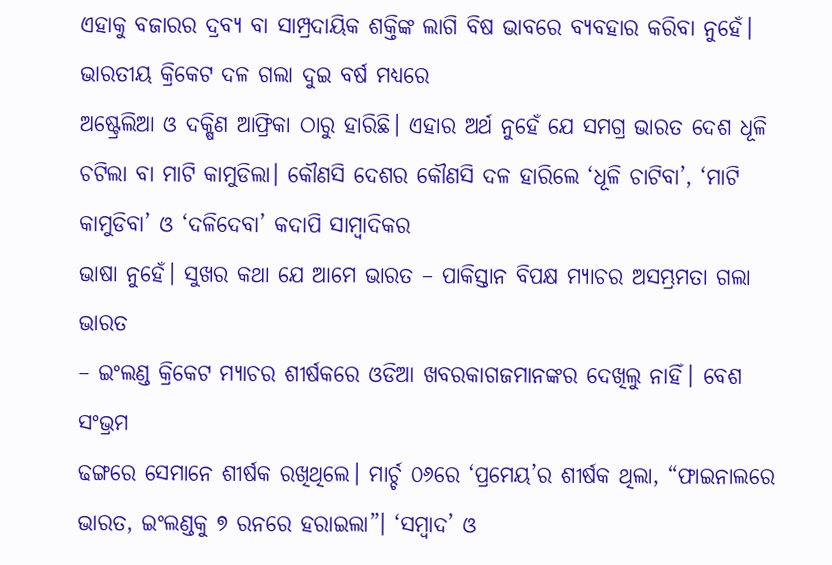ଏହାକୁ ବଜାରର ଦ୍ରବ୍ଯ ବା ସାମ୍ପ୍ରଦାୟିକ ଶକ୍ତିଙ୍କ ଲାଗି ବିଷ ଭାବରେ ବ୍ୟବହାର କରିବା ନୁହେଁ।
ଭାରତୀୟ କ୍ରିକେଟ ଦଳ ଗଲା ଦୁଇ ବର୍ଷ ମଧ୍ୟରେ
ଅଷ୍ଟ୍ରେଲିଆ ଓ ଦକ୍ଷିଣ ଆଫ୍ରିକା ଠାରୁ ହାରିଛି। ଏହାର ଅର୍ଥ ନୁହେଁ ଯେ ସମଗ୍ର ଭାରତ ଦେଶ ଧୂଳି
ଚଟିଲା ବା ମାଟି କାମୁଡିଲା। କୌଣସି ଦେଶର କୌଣସି ଦଳ ହାରିଲେ ‘ଧୂଳି ଚାଟିବା’, ‘ମାଟି କାମୁଡିବା’ ଓ ‘ଦଳିଦେବା’ କଦାପି ସାମ୍ବାଦିକର
ଭାଷା ନୁହେଁ। ସୁଖର କଥା ଯେ ଆମେ ଭାରତ – ପାକିସ୍ତାନ ବିପକ୍ଷ ମ୍ଯାଚର ଅସମ୍ଭ୍ରମତା ଗଲା ଭାରତ
– ଇଂଲଣ୍ଡ କ୍ରିକେଟ ମ୍ଯାଚର ଶୀର୍ଷକରେ ଓଡିଆ ଖବରକାଗଜମାନଙ୍କର ଦେଖିଲୁ ନାହିଁ। ବେଶ ସଂଭ୍ରମ
ଢଙ୍ଗରେ ସେମାନେ ଶୀର୍ଷକ ରଖିଥିଲେ। ମାର୍ଚ୍ଚ ୦୬ରେ ‘ପ୍ରମେୟ’ର ଶୀର୍ଷକ ଥିଲା, “ଫାଇନାଲରେ ଭାରତ, ଇଂଲଣ୍ଡକୁ ୭ ରନରେ ହରାଇଲା”। ‘ସମ୍ବାଦ’ ଓ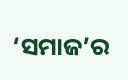‘ସମାଜ’ର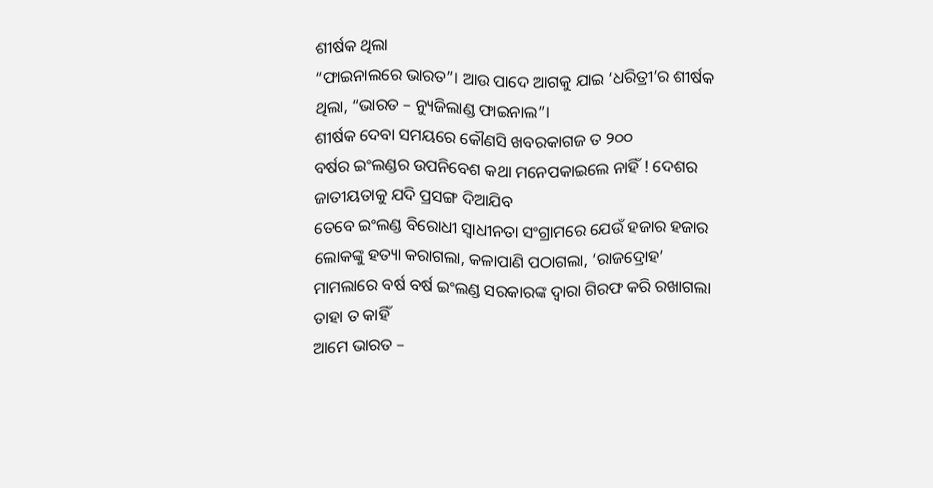ଶୀର୍ଷକ ଥିଲା
“ଫାଇନାଲରେ ଭାରତ”। ଆଉ ପାଦେ ଆଗକୁ ଯାଇ ‘ଧରିତ୍ରୀ’ର ଶୀର୍ଷକ ଥିଲା, “ଭାରତ – ନ୍ୟୁଜିଲାଣ୍ଡ ଫାଇନାଲ”।
ଶୀର୍ଷକ ଦେବା ସମୟରେ କୌଣସି ଖବରକାଗଜ ତ ୨୦୦
ବର୍ଷର ଇଂଲଣ୍ଡର ଉପନିବେଶ କଥା ମନେପକାଇଲେ ନାହିଁ ! ଦେଶର ଜାତୀୟତାକୁ ଯଦି ପ୍ରସଙ୍ଗ ଦିଆଯିବ
ତେବେ ଇଂଲଣ୍ଡ ବିରୋଧୀ ସ୍ଵାଧୀନତା ସଂଗ୍ରାମରେ ଯେଉଁ ହଜାର ହଜାର ଲୋକଙ୍କୁ ହତ୍ୟା କରାଗଲା, କଳାପାଣି ପଠାଗଲା, ‘ରାଜଦ୍ରୋହ’ ମାମଲାରେ ବର୍ଷ ବର୍ଷ ଇଂଲଣ୍ଡ ସରକାରଙ୍କ ଦ୍ଵାରା ଗିରଫ କରି ରଖାଗଲା ତାହା ତ କାହିଁ
ଆମେ ଭାରତ –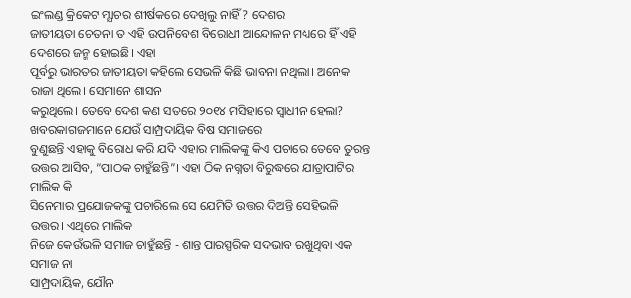ଇଂଲଣ୍ଡ କ୍ରିକେଟ ମ୍ଯାଚର ଶୀର୍ଷକରେ ଦେଖିଲୁ ନାହିଁ? ଦେଶର
ଜାତୀୟତା ଚେତନା ତ ଏହି ଉପନିବେଶ ବିରୋଧୀ ଆନ୍ଦୋଳନ ମଧ୍ୟରେ ହିଁ ଏହି ଦେଶରେ ଜନ୍ମ ହୋଇଛି। ଏହା
ପୂର୍ବରୁ ଭାରତର ଜାତୀୟତା କହିଲେ ସେଭଳି କିଛି ଭାବନା ନଥିଲା। ଅନେକ ରାଜା ଥିଲେ। ସେମାନେ ଶାସନ
କରୁଥିଲେ। ତେବେ ଦେଶ କଣ ସତରେ ୨୦୧୪ ମସିହାରେ ସ୍ଵାଧୀନ ହେଲା?
ଖବରକାଗଜମାନେ ଯେଉଁ ସାମ୍ପ୍ରଦାୟିକ ବିଷ ସମାଜରେ
ବୁଣୁଛନ୍ତି ଏହାକୁ ବିରୋଧ କରି ଯଦି ଏହାର ମାଲିକଙ୍କୁ କିଏ ପଚାରେ ତେବେ ତୁରନ୍ତ ଉତ୍ତର ଆସିବ, “ପାଠକ ଚାହୁଁଛନ୍ତି”। ଏହା ଠିକ ନଗ୍ନତା ବିରୁଦ୍ଧରେ ଯାତ୍ରାପାଟିର ମାଲିକ କି
ସିନେମାର ପ୍ରଯୋଜକଙ୍କୁ ପଚାରିଲେ ସେ ଯେମିତି ଉତ୍ତର ଦିଅନ୍ତି ସେହିଭଳି ଉତ୍ତର। ଏଥିରେ ମାଲିକ
ନିଜେ କେଉଁଭଳି ସମାଜ ଚାହୁଁଛନ୍ତି - ଶାନ୍ତ ପାରସ୍ପରିକ ସଦଭାବ ରଖୁଥିବା ଏକ ସମାଜ ନା
ସାମ୍ପ୍ରଦାୟିକ, ଯୌନ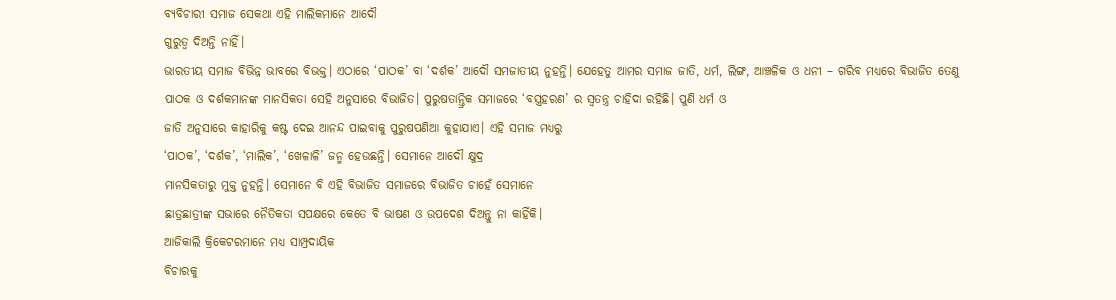ବ୍ୟବିଚାରୀ ସମାଜ ସେକଥା ଏହି ମାଲିକମାନେ ଆଦୌ
ଗୁରୁତ୍ଵ ଦିଅନ୍ତି ନାହିଁ।
ଭାରତୀୟ ସମାଜ ବିଭିନ୍ନ ଭାବରେ ବିଭକ୍ତ। ଏଠାରେ ‘ପାଠକ’ ବା ‘ଦର୍ଶକ’ ଆଦୌ ସମଜାତୀୟ ନୁହନ୍ତି। ଯେହେତୁ ଆମର ସମାଜ ଜାତି, ଧର୍ମ, ଲିଙ୍ଗ, ଆଞ୍ଚଳିକ ଓ ଧନୀ – ଗରିବ ମଧ୍ୟରେ ବିଭାଜିତ ତେଣୁ
ପାଠକ ଓ ଦର୍ଶକମାନଙ୍କ ମାନସିକତା ସେହି ଅନୁସାରେ ବିଭାଜିତ। ପୁରୁଷତାନ୍ତ୍ରିକ ସମାଜରେ ‘ବସ୍ତ୍ରହରଣ’ ର ସ୍ଵତନ୍ତ୍ର ଚାହିଦା ରହିଛି। ପୁଣି ଧର୍ମ ଓ
ଜାତି ଅନୁସାରେ କାହାରିକୁ କଷ୍ଟ ଦେଇ ଆନନ୍ଦ ପାଇବାକୁ ପୁରୁଷପଣିଆ କୁହାଯାଏ। ଏହି ସମାଜ ମଧ୍ୟରୁ
‘ପାଠକ’, ‘ଦର୍ଶକ’, ‘ମାଲିକ’, ‘ଖେଳାଳି’ ଜନ୍ମ ହେଉଛନ୍ତି। ସେମାନେ ଆଦୌ କ୍ଷୁଦ୍ର
ମାନସିକତାରୁ ମୁକ୍ତ ନୁହନ୍ତି। ସେମାନେ ବି ଏହି ବିଭାଜିତ ସମାଜରେ ବିଭାଜିତ ଚାହେଁ ସେମାନେ
ଛାତ୍ରଛାତ୍ରୀଙ୍କ ସଭାରେ ନୈତିକତା ସପକ୍ଷରେ କେତେ ବି ଭାଷଣ ଓ ଉପଦେଶ ଦିଅନ୍ତୁ ନା କାହିଁକି।
ଆଜିକାଲି କ୍ରିକେଟରମାନେ ମଧ୍ୟ ସାମ୍ପ୍ରଦାୟିକ
ବିଚାରକୁ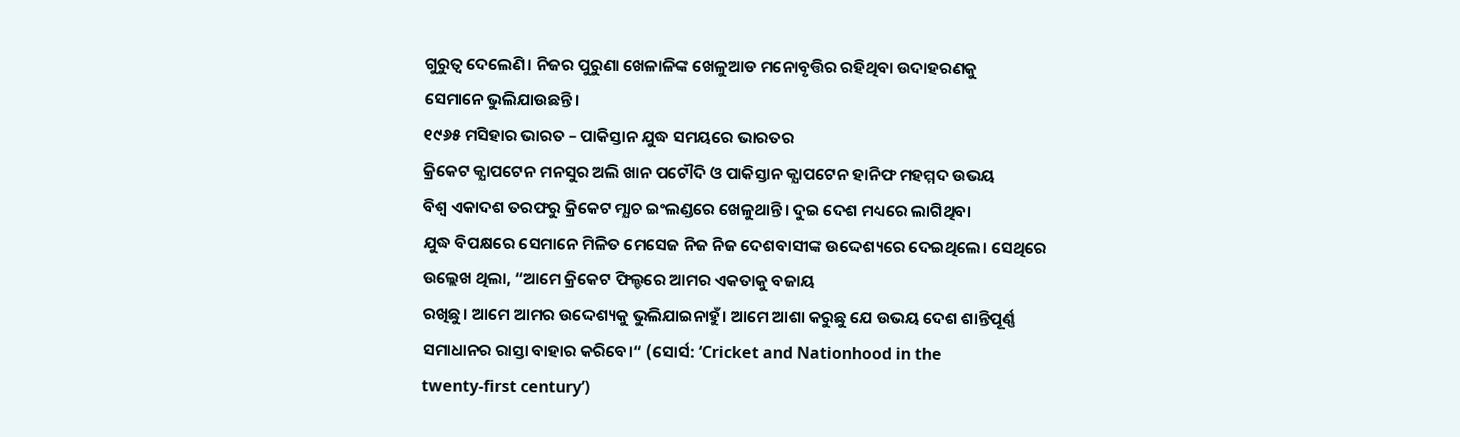ଗୁରୁତ୍ଵ ଦେଲେଣି। ନିଜର ପୁରୁଣା ଖେଳାଳିଙ୍କ ଖେଳୁଆଡ ମନୋବୃତ୍ତିର ରହିଥିବା ଉଦାହରଣକୁ
ସେମାନେ ଭୁଲିଯାଉଛନ୍ତି।
୧୯୬୫ ମସିହାର ଭାରତ – ପାକିସ୍ତାନ ଯୁଦ୍ଧ ସମୟରେ ଭାରତର
କ୍ରିକେଟ କ୍ଯାପଟେନ ମନସୁର ଅଲି ଖାନ ପଟୌଦି ଓ ପାକିସ୍ତାନ କ୍ଯାପଟେନ ହାନିଫ ମହମ୍ମଦ ଉଭୟ
ବିଶ୍ଵ ଏକାଦଶ ତରଫରୁ କ୍ରିକେଟ ମ୍ଯାଚ ଇଂଲଣ୍ଡରେ ଖେଳୁଥାନ୍ତି। ଦୁଇ ଦେଶ ମଧ୍ୟରେ ଲାଗିଥିବା
ଯୁଦ୍ଧ ବିପକ୍ଷରେ ସେମାନେ ମିଳିତ ମେସେଜ ନିଜ ନିଜ ଦେଶବାସୀଙ୍କ ଉଦ୍ଦେଶ୍ୟରେ ଦେଇଥିଲେ। ସେଥିରେ
ଉଲ୍ଲେଖ ଥିଲା, “ଆମେ କ୍ରିକେଟ ଫିଲ୍ଡରେ ଆମର ଏକତାକୁ ବଜାୟ
ରଖିଛୁ। ଆମେ ଆମର ଉଦ୍ଦେଶ୍ୟକୁ ଭୁଲିଯାଇନାହୁଁ। ଆମେ ଆଶା କରୁଛୁ ଯେ ଉଭୟ ଦେଶ ଶାନ୍ତିପୂର୍ଣ୍ଣ
ସମାଧାନର ରାସ୍ତା ବାହାର କରିବେ।“ (ସୋର୍ସ: ‘Cricket and Nationhood in the
twenty-first century’)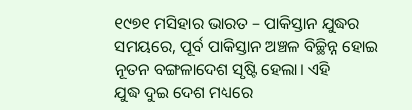୧୯୭୧ ମସିହାର ଭାରତ – ପାକିସ୍ତାନ ଯୁଦ୍ଧର ସମୟରେ, ପୂର୍ବ ପାକିସ୍ତାନ ଅଞ୍ଚଳ ବିଚ୍ଛିନ୍ନ ହୋଇ ନୂତନ ବଙ୍ଗଳାଦେଶ ସୃଷ୍ଟି ହେଲା। ଏହି
ଯୁଦ୍ଧ ଦୁଇ ଦେଶ ମଧ୍ୟରେ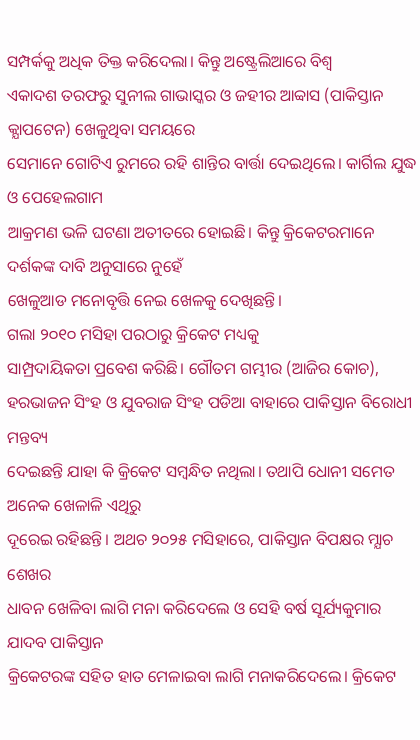ସମ୍ପର୍କକୁ ଅଧିକ ତିକ୍ତ କରିଦେଲା। କିନ୍ତୁ ଅଷ୍ଟ୍ରେଲିଆରେ ବିଶ୍ଵ
ଏକାଦଶ ତରଫରୁ ସୁନୀଲ ଗାଭାସ୍କର ଓ ଜହୀର ଆବ୍ବାସ (ପାକିସ୍ତାନ କ୍ଯାପଟେନ) ଖେଳୁଥିବା ସମୟରେ
ସେମାନେ ଗୋଟିଏ ରୁମରେ ରହି ଶାନ୍ତିର ବାର୍ତ୍ତା ଦେଇଥିଲେ। କାର୍ଗିଲ ଯୁଦ୍ଧ ଓ ପେହେଲଗାମ
ଆକ୍ରମଣ ଭଳି ଘଟଣା ଅତୀତରେ ହୋଇଛି। କିନ୍ତୁ କ୍ରିକେଟରମାନେ ଦର୍ଶକଙ୍କ ଦାବି ଅନୁସାରେ ନୁହେଁ
ଖେଳୁଆଡ ମନୋବୃତ୍ତି ନେଇ ଖେଳକୁ ଦେଖିଛନ୍ତି।
ଗଲା ୨୦୧୦ ମସିହା ପରଠାରୁ କ୍ରିକେଟ ମଧ୍ୟକୁ
ସାମ୍ପ୍ରଦାୟିକତା ପ୍ରବେଶ କରିଛି। ଗୌତମ ଗମ୍ଭୀର (ଆଜିର କୋଚ), ହରଭାଜନ ସିଂହ ଓ ଯୁବରାଜ ସିଂହ ପଡିଆ ବାହାରେ ପାକିସ୍ତାନ ବିରୋଧୀ ମନ୍ତବ୍ୟ
ଦେଇଛନ୍ତି ଯାହା କି କ୍ରିକେଟ ସମ୍ବନ୍ଧିତ ନଥିଲା। ତଥାପି ଧୋନୀ ସମେତ ଅନେକ ଖେଳାଳି ଏଥିରୁ
ଦୂରେଇ ରହିଛନ୍ତି। ଅଥଚ ୨୦୨୫ ମସିହାରେ, ପାକିସ୍ତାନ ବିପକ୍ଷର ମ୍ଯାଚ ଶେଖର
ଧାବନ ଖେଳିବା ଲାଗି ମନା କରିଦେଲେ ଓ ସେହି ବର୍ଷ ସୂର୍ଯ୍ୟକୁମାର ଯାଦବ ପାକିସ୍ତାନ
କ୍ରିକେଟରଙ୍କ ସହିତ ହାତ ମେଳାଇବା ଲାଗି ମନାକରିଦେଲେ। କ୍ରିକେଟ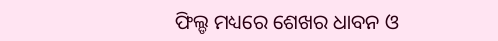ଫିଲ୍ଡ ମଧ୍ୟରେ ଶେଖର ଧାବନ ଓ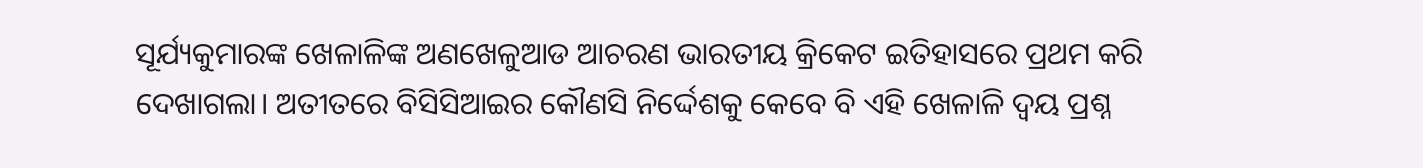ସୂର୍ଯ୍ୟକୁମାରଙ୍କ ଖେଳାଳିଙ୍କ ଅଣଖେଳୁଆଡ ଆଚରଣ ଭାରତୀୟ କ୍ରିକେଟ ଇତିହାସରେ ପ୍ରଥମ କରି
ଦେଖାଗଲା। ଅତୀତରେ ବିସିସିଆଇର କୌଣସି ନିର୍ଦ୍ଦେଶକୁ କେବେ ବି ଏହି ଖେଳାଳି ଦ୍ୱୟ ପ୍ରଶ୍ନ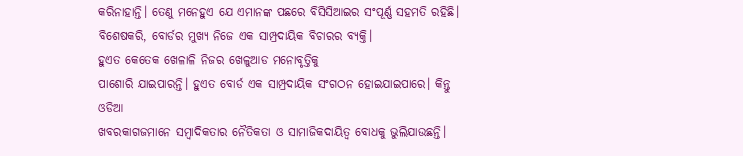କରିନାହାନ୍ତି। ତେଣୁ ମନେହୁଏ ଯେ ଏମାନଙ୍କ ପଛରେ ବିସିସିଆଇର ସଂପୂର୍ଣ୍ଣ ସହମତି ରହିଛି।
ବିଶେଷକରି, ବୋର୍ଡର ମୁଖ୍ୟ ନିଜେ ଏକ ସାମ୍ପ୍ରଦାୟିକ ବିଚାରର ବ୍ୟକ୍ତି।
ହୁଏତ କେତେକ ଖେଳାଳି ନିଜର ଖେଳୁଆଡ ମନୋବୃତ୍ତିକୁ
ପାଶୋରି ଯାଇପାରନ୍ତି। ହୁଏତ ବୋର୍ଡ ଏକ ସାମ୍ପ୍ରଦାୟିକ ସଂଗଠନ ହୋଇଯାଇପାରେ। କିନ୍ତୁ ଓଡିଆ
ଖବରକାଗଜମାନେ ସମ୍ବାଦିକତାର ନୈତିକତା ଓ ସାମାଜିକଦାୟିତ୍ଵ ବୋଧକୁ ଭୁଲିଯାଉଛନ୍ତି।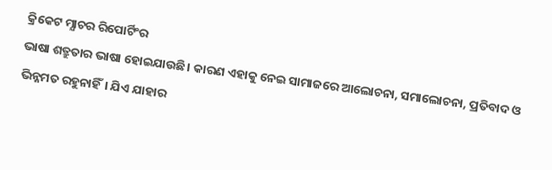କ୍ରିକେଟ ମ୍ଯାଚର ରିପୋର୍ଟିଂର
ଭାଷା ଶତ୍ରୁତାର ଭାଷା ହୋଇଯାଉଛି। କାରଣ ଏହାକୁ ନେଇ ସାମାଜରେ ଆଲୋଚନା, ସମାଲୋଚନା, ପ୍ରତିବାଦ ଓ ଭିନ୍ନମତ ରହୁନାହିଁ। ଯିଏ ଯାହାର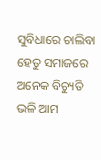ସୁବିଧାରେ ଚାଲିବା ହେତୁ ସମାଜରେ ଅନେକ ବିଚ୍ୟୁତି ଭଳି ଆମ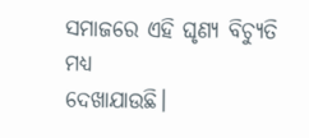ସମାଜରେ ଏହି ଘୃଣ୍ୟ ବିଚ୍ୟୁତି ମଧ୍ୟ
ଦେଖାଯାଉଛି।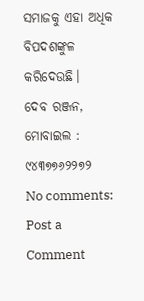ସମାଜକୁ ଏହା ଅଧିକ ବିପଦଶଙ୍କୁଳ କରିଦେଉଛି।
ଦେବ ରଞ୍ଜନ, ମୋବାଇଲ :
୯୪୩୭୭୬୨୨୭୨
No comments:
Post a Comment